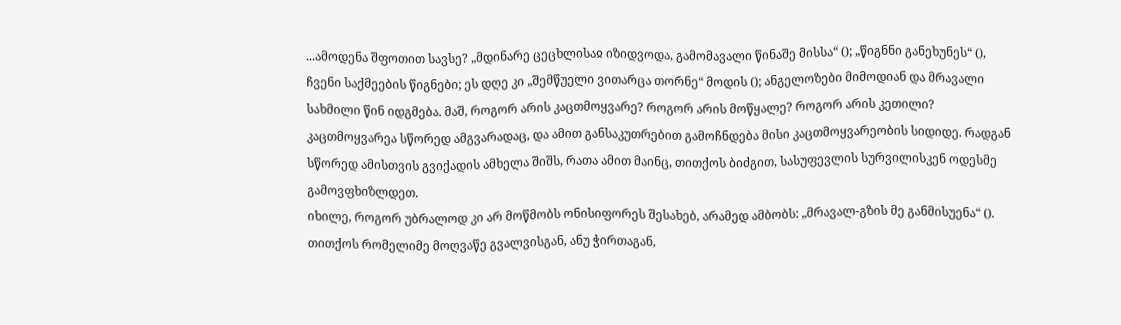...ამოდენა შფოთით სავსე? „მდინარე ცეცხლისაჲ იზიდვოდა, გამომავალი წინაშე მისსა“ (); „წიგნნი განეხუნეს“ (), ჩვენი საქმეების წიგნები; ეს დღე კი „შემწუელი ვითარცა თორნე“ მოდის (); ანგელოზები მიმოდიან და მრავალი სახმილი წინ იდგმება. მაშ, როგორ არის კაცთმოყვარე? როგორ არის მოწყალე? როგორ არის კეთილი? კაცთმოყვარეა სწორედ ამგვარადაც, და ამით განსაკუთრებით გამოჩნდება მისი კაცთმოყვარეობის სიდიდე. რადგან სწორედ ამისთვის გვიქადის ამხელა შიშს, რათა ამით მაინც, თითქოს ბიძგით, სასუფევლის სურვილისკენ ოდესმე გამოვფხიზლდეთ.
იხილე, როგორ უბრალოდ კი არ მოწმობს ონისიფორეს შესახებ, არამედ ამბობს: „მრავალ-გზის მე განმისუენა“ (). თითქოს რომელიმე მოღვაწე გვალვისგან, ანუ ჭირთაგან,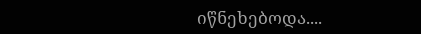იწნეხებოდა....